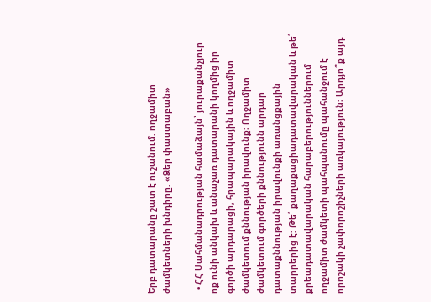Երբ դատարանը շատ է ուշանում. ողջամիտ ժամկետների խնդիրը. «Ձեր փաստաբան»

  • ՀՀ Սահմանադրության համաձայն՝ յուրաքանչյուր ոք ունի անկախ և անաչառ դատարանի կողմից իր գործի արդարացի, հրապարակային և ողջամիտ ժամկետում քննության իրավունք։ Ողջամիտ ժամկետում գործերի քննությունն արդար դատաքննության իրավունքի առանցքային տարրերից է: Թե՛ քաղաքացիադատավարական և թե՛ քրեադատավարական հարաբերություններում ողջամիտ ժամկետի պահպանումը պահանջում է որոշակի չափորոշիչների առկայություն։ Արդյո՞ք այդ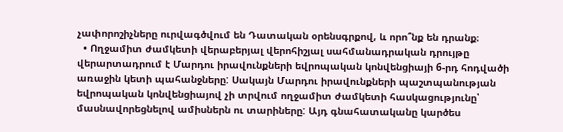չափորոշիչները ուրվագծվում են Դատական օրենսգրքով, և որո՞նք են դրանք։
  • Ողջամիտ ժամկետի վերաբերյալ վերոհիշյալ սահմանադրական դրույթը վերարտադրում է Մարդու իրավունքների եվրոպական կոնվենցիայի 6-րդ հոդվածի առաջին կետի պահանջները: Սակայն Մարդու իրավունքների պաշտպանության եվրոպական կոնվենցիայով չի տրվում ողջամիտ ժամկետի հասկացությունը՝ մասնավորեցնելով ամիսներն ու տարիները: Այդ գնահատականը կարծես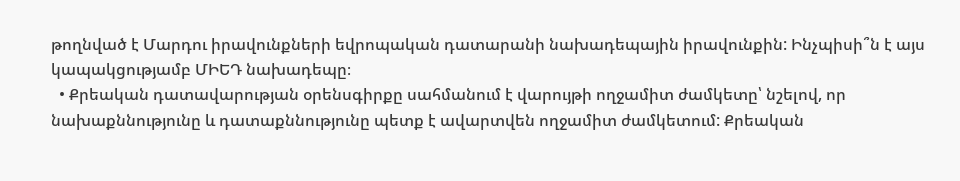թողնված է Մարդու իրավունքների եվրոպական դատարանի նախադեպային իրավունքին: Ինչպիսի՞ն է այս կապակցությամբ ՄԻԵԴ նախադեպը։
  • Քրեական դատավարության օրենսգիրքը սահմանում է վարույթի ողջամիտ ժամկետը՝ նշելով, որ նախաքննությունը և դատաքննությունը պետք է ավարտվեն ողջամիտ ժամկետում: Քրեական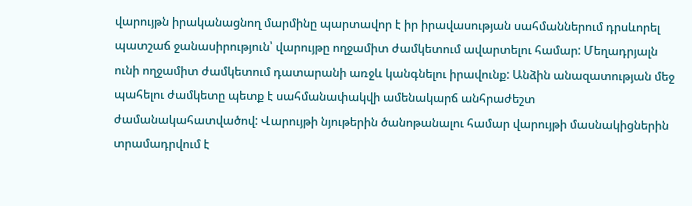վարույթն իրականացնող մարմինը պարտավոր է իր իրավասության սահմաններում դրսևորել պատշաճ ջանասիրություն՝ վարույթը ողջամիտ ժամկետում ավարտելու համար: Մեղադրյալն ունի ողջամիտ ժամկետում դատարանի առջև կանգնելու իրավունք: Անձին անազատության մեջ պահելու ժամկետը պետք է սահմանափակվի ամենակարճ անհրաժեշտ ժամանակահատվածով: Վարույթի նյութերին ծանոթանալու համար վարույթի մասնակիցներին տրամադրվում է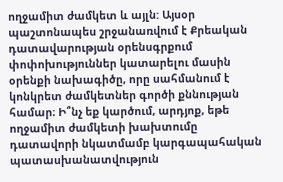ողջամիտ ժամկետ և այլն: Այսօր պաշտոնապես շրջանառվում է Քրեական դատավարության օրենսգրքում փոփոխություններ կատարելու մասին օրենքի նախագիծը, որը սահմանում է կոնկրետ ժամկետներ գործի քննության համար։ Ի՞նչ եք կարծում, արդյոք, եթե ողջամիտ ժամկետի խախտումը դատավորի նկատմամբ կարգապահական պատասխանատվություն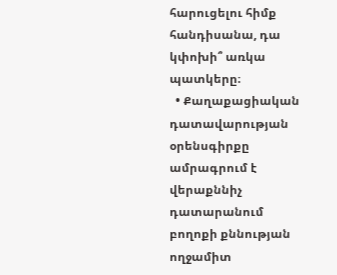հարուցելու հիմք հանդիսանա, դա կփոխի՞ առկա պատկերը։
  • Քաղաքացիական դատավարության օրենսգիրքը ամրագրում է վերաքննիչ դատարանում բողոքի քննության ողջամիտ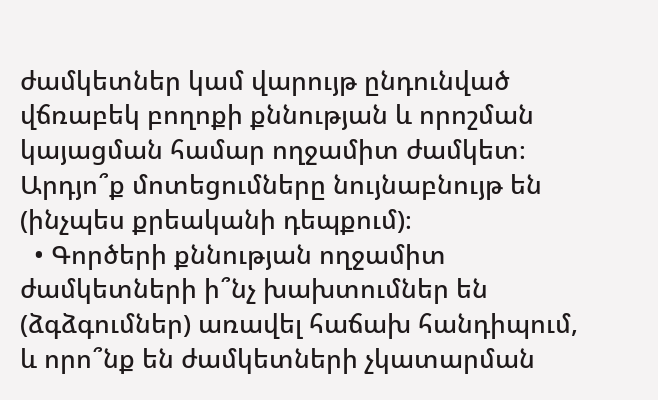ժամկետներ կամ վարույթ ընդունված վճռաբեկ բողոքի քննության և որոշման կայացման համար ողջամիտ ժամկետ։ Արդյո՞ք մոտեցումները նույնաբնույթ են (ինչպես քրեականի դեպքում)։
  • Գործերի քննության ողջամիտ ժամկետների ի՞նչ խախտումներ են (ձգձգումներ) առավել հաճախ հանդիպում, և որո՞նք են ժամկետների չկատարման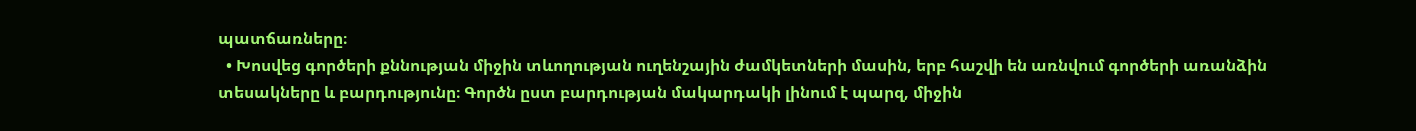պատճառները։
  • Խոսվեց գործերի քննության միջին տևողության ուղենշային ժամկետների մասին, երբ հաշվի են առնվում գործերի առանձին տեսակները և բարդությունը։ Գործն ըստ բարդության մակարդակի լինում է պարզ, միջին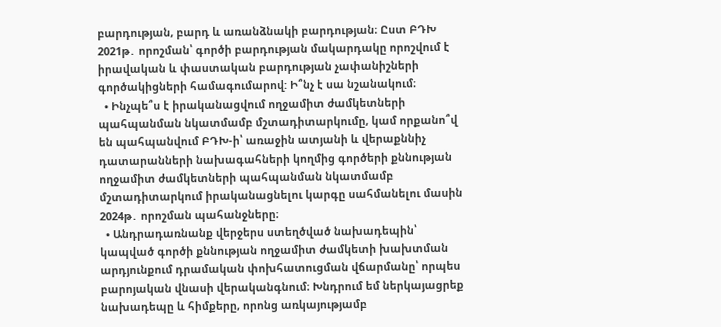բարդության, բարդ և առանձնակի բարդության։ Ըստ ԲԴԽ 2021թ․ որոշման՝ գործի բարդության մակարդակը որոշվում է իրավական և փաստական բարդության չափանիշների գործակիցների համագումարով: Ի՞նչ է սա նշանակում։
  • Ինչպե՞ս է իրականացվում ողջամիտ ժամկետների պահպանման նկատմամբ մշտադիտարկումը, կամ որքանո՞վ են պահպանվում ԲԴԽ-ի՝ առաջին ատյանի և վերաքննիչ դատարանների նախագահների կողմից գործերի քննության ողջամիտ ժամկետների պահպանման նկատմամբ մշտադիտարկում իրականացնելու կարգը սահմանելու մասին 2024թ․ որոշման պահանջները։
  • Անդրադառնանք վերջերս ստեղծված նախադեպին՝ կապված գործի քննության ողջամիտ ժամկետի խախտման արդյունքում դրամական փոխհատուցման վճարմանը՝ որպես բարոյական վնասի վերականգնում։ Խնդրում եմ ներկայացրեք նախադեպը և հիմքերը, որոնց առկայությամբ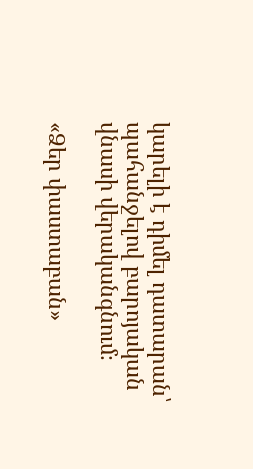կարելի է դիմել դատարան՝ պահանջելով բարոյական վնասի վերականգնում։

«Ձեր փաստաբան»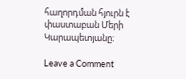հաղորդման հյուրն է փաստաբան Մերի Կարապետյանը։

Leave a Comment